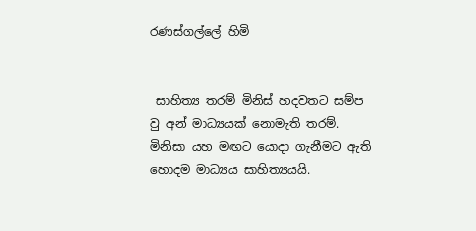රණස්‌ගල්ලේ හිමි


 සාහිත්‍ය තරම් මිනිස්‌ හදවතට සම්ප වු අන් මාධ්‍යයක්‌ නොමැති තරම්. මිනිසා යහ මඟට යොදා ගැනීමට ඇති හොදම මාධ්‍යය සාහිත්‍යයයි.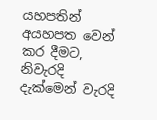යහපතින් අයහපත වෙන් කර දීමට, නිවැරදි දැක්‌මෙන් වැරදි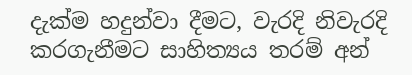දැක්‌ම හදුන්වා දීමට, වැරදි නිවැරදි කරගැනීමට සාහිත්‍යය තරම් අන්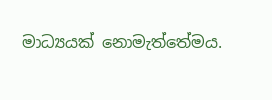මාධ්‍යයක්‌ නොමැත්තේමය.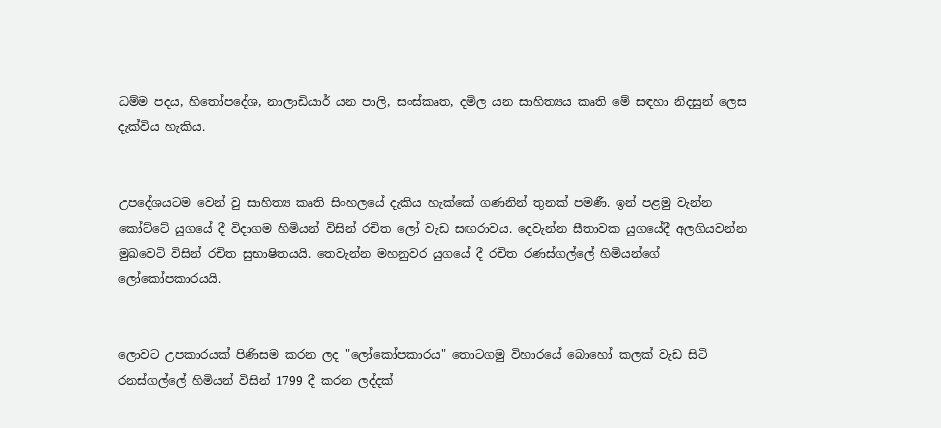ධම්ම පදය, හිතෝපදේශ, නාලාඩියාර් යන පාලි, සංස්‌කෘත, දමිල යන සාහිත්‍යය කෘති මේ සඳහා නිදසුන් ලෙස දැක්‌විය හැකිය.


උපදේශයටම වෙන් වු සාහිත්‍ය කෘති සිංහලයේ දැකිය හැක්‌කේ ගණනින් තුනක්‌ පමණී. ඉන් පළමු වැන්න කෝට්‌ටේ යුගයේ දී විදාගම හිමියන් විසින් රචිත ලෝ වැඩ සඟරාවය. දෙවැන්න සීතාවක යුගයේදී අලගියවන්න මුඛවෙටි විසින් රචිත සුභාෂිතයයි. තෙවැන්න මහනුවර යුගයේ දී රචිත රණස්‌ගල්ලේ හිමියන්ගේ ලෝකෝපකාරයයි.


ලොවට උපකාරයක්‌ පිණිසම කරන ලද "ලෝකෝපකාරය" තොටගමු විහාරයේ බොහෝ කලක්‌ වැඩ සිටි රනස්‌ගල්ලේ හිමියන් විසින් 1799 දී කරන ලද්දක්‌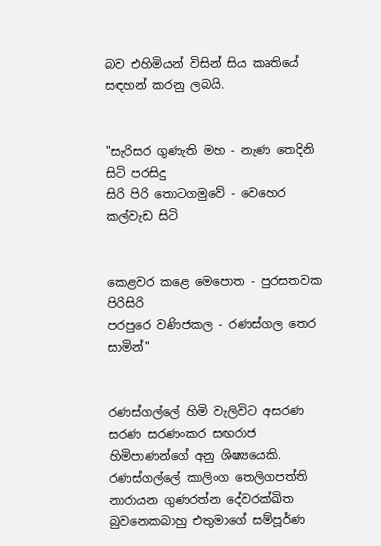බව එහිමියන් විසින් සිය කෘතියේ සඳහන් කරනු ලබයි.


"සැරිසර ගුණැති මහ - නැණ තෙදිනි සිටි පරසිදු
සිරි පිරි තොටගමුවේ - වෙහෙර කල්වැඩ සිටි


කෙළවර කළෙ මෙපොත - පුරසතවක පිරිසිරි
පරපුරෙ වණිජකල - රණස්‌ගල තෙර සාමින්"


රණස්‌ගල්ලේ හිමි වැලිවිට අසරණ සරණ සරණංකර සඟරාජ හිමිපාණන්ගේ අනු ශිෂ්‍යයෙකි. රණස්‌ගල්ලේ කාලිංග තෙලිගපත්ති නාරායන ගුණරත්න දේවරක්‌ඛිත බුවනෙකබාහු එතුමාගේ සම්පූර්ණ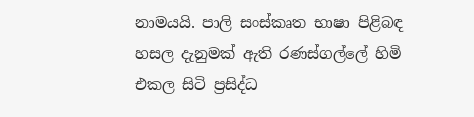නාමයයි. පාලි සංස්‌කෘත භාෂා පිළිබඳ හසල දැනුමක්‌ ඇති රණස්‌ගල්ලේ හිමි එකල සිටි ප්‍රසිද්ධ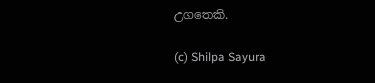උගතෙකි.

(c) Shilpa Sayura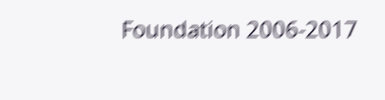Foundation 2006-2017